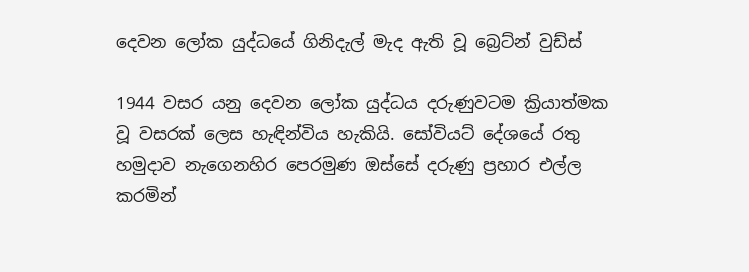දෙවන ලෝක යුද්ධයේ ගිනිදැල් මැද ඇති වූ බ්‍රෙට්න් වුඩ්ස්

1944 වසර යනු දෙවන ලෝක යුද්ධය දරුණුවටම ක්‍රියාත්මක වූ වසරක් ලෙස හැඳින්විය හැකියි. සෝවියට් දේශයේ රතු හමුදාව නැගෙනහිර පෙරමුණ ඔස්සේ දරුණු ප්‍රහාර එල්ල කරමින්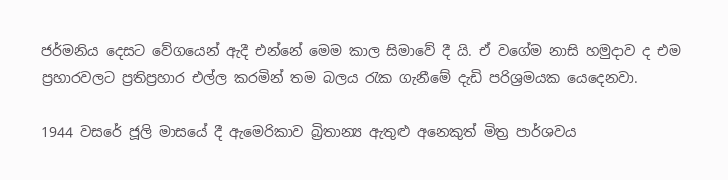ජර්මනිය දෙසට වේගයෙන් ඇදී එන්නේ මෙම කාල සිමාවේ දී යි. ඒ වගේම නාසි හමුදාව ද එම ප්‍රහාරවලට ප්‍රතිප්‍රහාර එල්ල කරමින් තම බලය රැක ගැනීමේ දැඩි පරිශ්‍රමයක යෙදෙනවා.

1944 වසරේ ජූලි මාසයේ දී ඇමෙරිකාව බ්‍රිතාන්‍ය ඇතුළු අනෙකුත් මිත්‍ර පාර්ශවය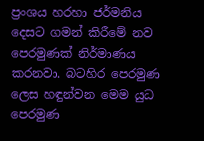ප්‍රංශය හරහා ජර්මනිය දෙසට ගමන් කිරීමේ නව පෙරමුණක් නිර්මාණය කරනවා. බටහිර පෙරමුණ ලෙස හඳුන්වන මෙම යුධ පෙරමුණ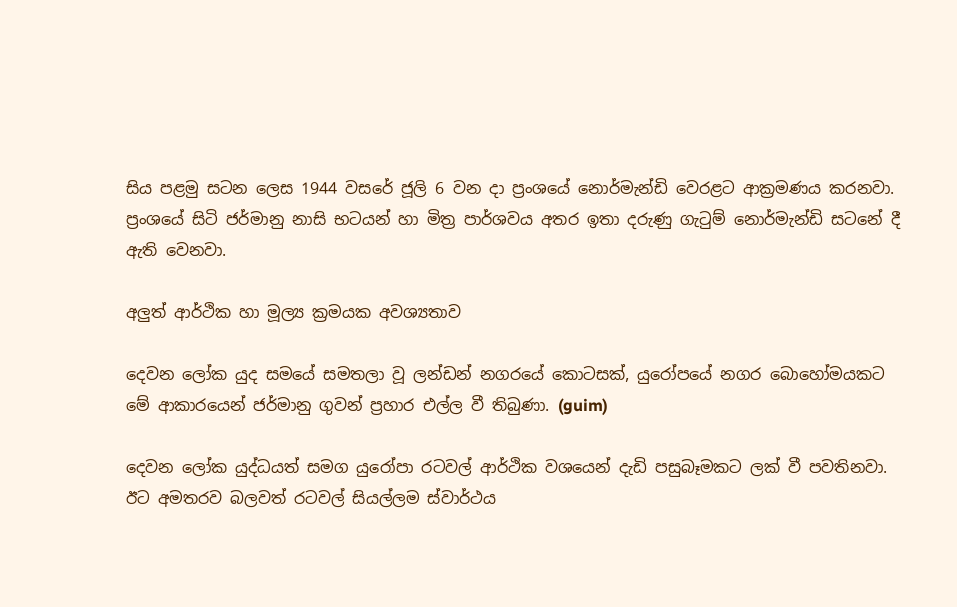සිය පළමු සටන ලෙස 1944 වසරේ ජූලි 6 වන දා ප්‍රංශයේ නොර්මැන්ඩි වෙරළට ආක්‍රමණය කරනවා. ප්‍රංශයේ සිටි ජර්මානු නාසි භටයන් හා මිත්‍ර පාර්ශවය අතර ඉතා දරුණු ගැටුම් නොර්මැන්ඩි සටනේ දී ඇති වෙනවා.

අලුත් ආර්ථික හා මූල්‍ය ක්‍රමයක අවශ්‍යතාව

දෙවන ලෝක යුද සමයේ සමතලා වූ ලන්ඩන් නගරයේ කොටසක්, යුරෝපයේ නගර බොහෝමයකට මේ ආකාරයෙන් ජර්මානු ගුවන් ප්‍රහාර එල්ල වී තිබුණා. (guim)

දෙවන ලෝක යුද්ධයත් සමග යුරෝපා රටවල් ආර්ථික වශයෙන් දැඩි පසුබෑමකට ලක් වී පවතිනවා. ඊට අමතරව බලවත් රටවල් සියල්ලම ස්වාර්ථය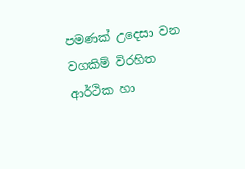පමණක් උදෙසා වන වගකිම් විරහිත ආර්ථික හා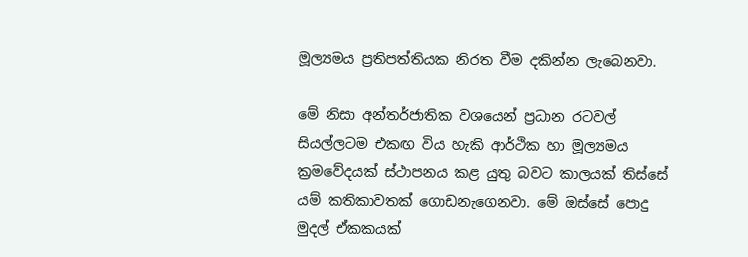මූල්‍යමය ප්‍රතිපත්තියක නිරත වීම දකින්න ලැබෙනවා.

මේ නිසා අන්තර්ජාතික වශයෙන් ප්‍රධාන රටවල් සියල්ලටම එකඟ විය හැකි ආර්ථික හා මූල්‍යමය ක්‍රමවේදයක් ස්ථාපනය කළ යුතු බවට කාලයක් තිස්සේ යම් කතිකාවතක් ගොඩනැගෙනවා. මේ ඔස්සේ පොදු මුදල් ඒකකයක්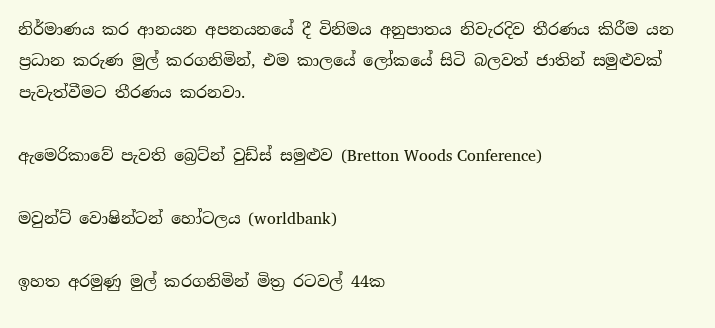නිර්මාණය කර ආනයන අපනයනයේ දී විනිමය අනුපාතය නිවැරදිව තීරණය කිරීම යන ප්‍රධාන කරුණ මුල් කරගනිමින්, එම කාලයේ ලෝකයේ සිටි බලවත් ජාතින් සමුළුවක් පැවැත්වීමට තීරණය කරනවා.

ඇමෙරිකාවේ පැවති බ්‍රෙට්න් වුඩ්ස් සමුළුව (Bretton Woods Conference)

මවුන්ට් වොෂින්ටන් හෝටලය (worldbank)

ඉහත අරමුණු මුල් කරගනිමින් මිත්‍ර රටවල් 44ක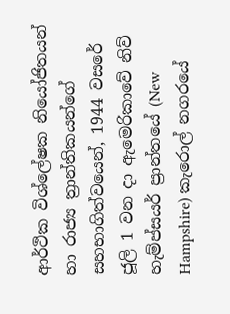ආර්ථික විශ්ලේෂක නියෝජිතයන් හා රාජ්‍ය ත්‍රාන්තිකයන්ගේ සහභාගිත්වයෙන්, 1944 වසරේ ජූලි 1 වන දා ඇමෙරිකාවේ නිව් හැම්ප්සයර් ප්‍රාන්තයේ (New Hampshire) කැරොල් නගරයේ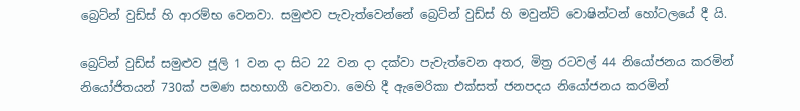බ්‍රෙට්න් වුඩ්ස් හි ආරම්භ වෙනවා. සමුළුව පැවැත්වෙන්නේ බ්‍රෙට්න් වුඩ්ස් හි මවුන්ට් වොෂින්ටන් හෝටලයේ දී යි.

බ්‍රෙට්න් වුඩ්ස් සමුළුව ජූලි 1 වන දා සිට 22 වන දා දක්වා පැවැත්වෙන අතර, මිත්‍ර රටවල් 44 නියෝජනය කරමින් නියෝජිතයන් 730ක් පමණ සහභාගී වෙනවා. මෙහි දී ඇමෙරිකා එක්සත් ජනපදය නියෝජනය කරමින්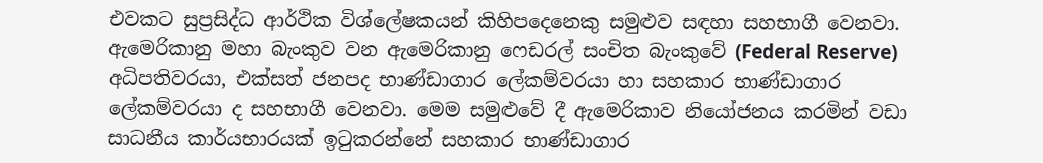එවකට සුප්‍රසිද්ධ ආර්ථික විශ්ලේෂකයන් කිහිපදෙනෙකු සමුළුව සඳහා සහභාගී වෙනවා. ඇමෙරිකානු මහා බැංකුව වන ඇමෙරිකානු ෆෙඩරල් සංචිත බැංකුවේ (Federal Reserve) අධිපතිවරයා, එක්සත් ජනපද භාණ්ඩාගාර ලේකම්වරයා හා සහකාර භාණ්ඩාගාර ලේකම්වරයා ද සහභාගී වෙනවා. මෙම සමුළුවේ දී ඇමෙරිකාව නියෝජනය කරමින් වඩා සාධනීය කාර්යභාරයක් ඉටුකරන්නේ සහකාර භාණ්ඩාගාර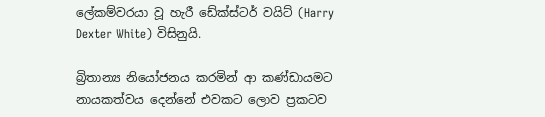ලේකම්වරයා වූ හැරී ඩේක්ස්ටර් වයිට් (Harry Dexter White) විසිනුයි.

බ්‍රිතාන්‍ය නියෝජනය කරමින් ආ කණ්ඩායමට නායකත්වය දෙන්නේ එවකට ලොව ප්‍රකටව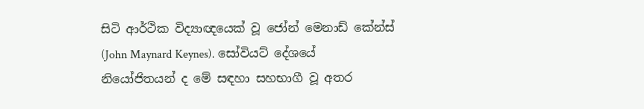සිටි ආර්ථික විද්‍යාඥයෙක් වූ ජෝන් මෙනාඩ් කේන්ස් (John Maynard Keynes). සෝවියට් දේශයේ නියෝජිතයන් ද මේ සඳහා සහභාගී වූ අතර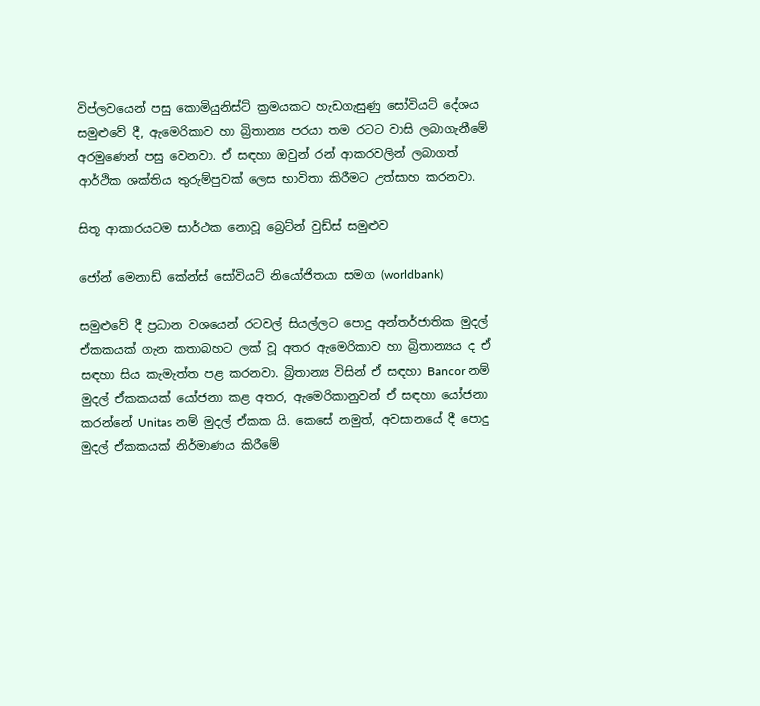විප්ලවයෙන් පසු කොමියුනිස්ට් ක්‍රමයකට හැඩගැසුණු සෝවියට් දේශය සමුළුවේ දී, ඇමෙරිකාව හා බ්‍රිතාන්‍ය පරයා තම රටට වාසි ලබාගැනීමේ අරමුණෙන් පසු වෙනවා. ඒ සඳහා ඔවුන් රන් ආකරවලින් ලබාගත් ආර්ථික ශක්තිය තුරුම්පුවක් ලෙස භාවිතා කිරීමට උත්සාහ කරනවා.

සිතූ ආකාරයටම සාර්ථක නොවූ බ්‍රෙට්න් වුඩ්ස් සමුළුව

ජෝන් මෙනාඩ් කේන්ස් සෝවියට් නියෝජිතයා සමග (worldbank)

සමුළුවේ දී ප්‍රධාන වශයෙන් රටවල් සියල්ලට පොදු අන්තර්ජාතික මුදල් ඒකකයක් ගැන කතාබහට ලක් වූ අතර ඇමෙරිකාව හා බ්‍රිතාන්‍යය ද ඒ සඳහා සිය කැමැත්ත පළ කරනවා. බ්‍රිතාන්‍ය විසින් ඒ සඳහා Bancor නම් මුදල් ඒකකයක් යෝජනා කළ අතර, ඇමෙරිකානුවන් ඒ සඳහා යෝජනා කරන්නේ Unitas නම් මුදල් ඒකක යි. කෙසේ නමුත්, අවසානයේ දී පොදු මුදල් ඒකකයක් නිර්මාණය කිරීමේ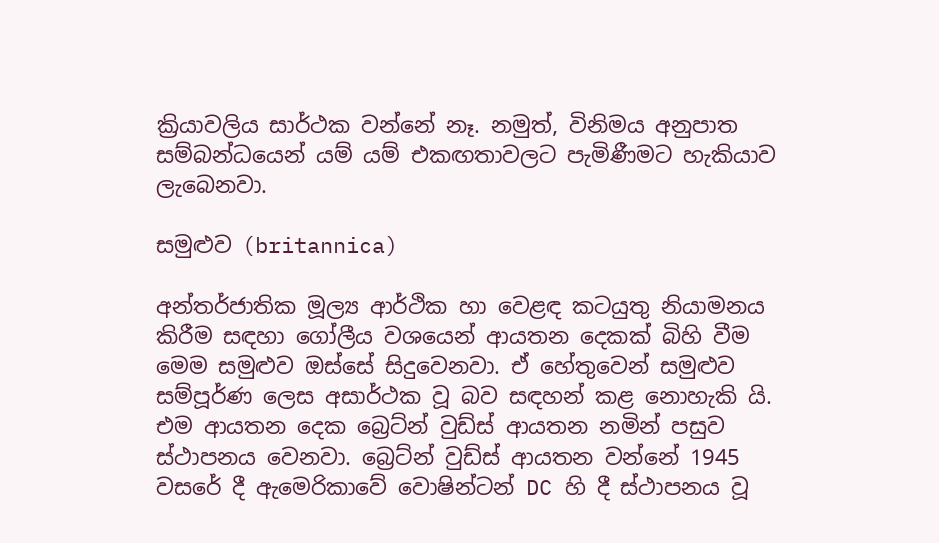ක්‍රියාවලිය සාර්ථක වන්නේ නෑ. නමුත්, විනිමය අනුපාත සම්බන්ධයෙන් යම් යම් එකඟතාවලට පැමිණීමට හැකියාව ලැබෙනවා.

සමුළුව (britannica)

අන්තර්ජාතික මූල්‍ය ආර්ථික හා වෙළඳ කටයුතු නියාමනය කිරීම සඳහා ගෝලීය වශයෙන් ආයතන දෙකක් බිහි වීම මෙම සමුළුව ඔස්සේ සිදුවෙනවා. ඒ හේතුවෙන් සමුළුව සම්පූර්ණ ලෙස අසාර්ථක වූ බව සඳහන් කළ නොහැකි යි. එම ආයතන දෙක බ්‍රෙට්න් වුඩ්ස් ආයතන නමින් පසුව ස්ථාපනය වෙනවා. බ්‍රෙට්න් වුඩ්ස් ආයතන වන්නේ 1945 වසරේ දී ඇමෙරිකාවේ වොෂින්ටන් DC හි දී ස්ථාපනය වූ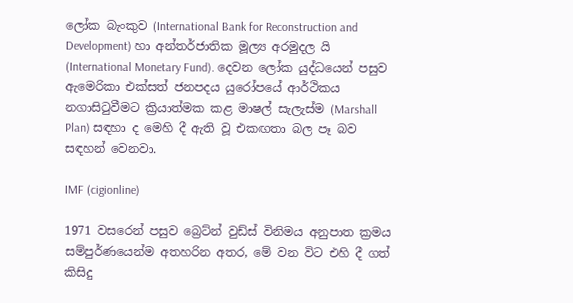ලෝක බැංකුව (International Bank for Reconstruction and Development) හා අන්තර්ජාතික මූල්‍ය අරමුදල යි (International Monetary Fund). දෙවන ලෝක යුද්ධයෙන් පසුව ඇමෙරිකා එක්සත් ජනපදය යුරෝපයේ ආර්ථිකය නගාසිටුවීමට ක්‍රියාත්මක කළ මාෂල් සැලැස්ම (Marshall Plan) සඳහා ද මෙහි දී ඇති වූ එකඟතා බල පෑ බව සඳහන් වෙනවා.

IMF (cigionline)

1971 වසරෙන් පසුව බ්‍රෙට්න් වුඩ්ස් විනිමය අනුපාත ක්‍රමය සම්පුර්ණයෙන්ම අතහරින අතර, මේ වන විට එහි දී ගත් කිසිදු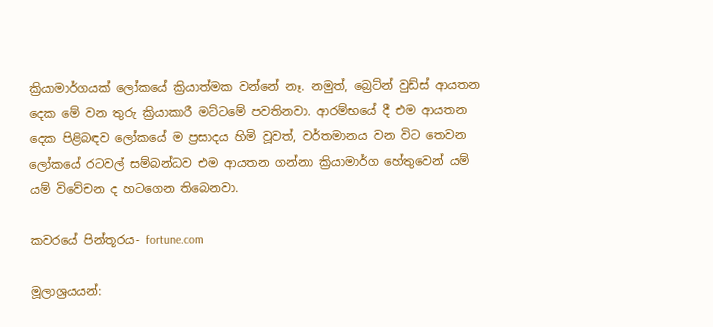ක්‍රියාමාර්ගයක් ලෝකයේ ක්‍රියාත්මක වන්නේ නෑ. නමුත්, බ්‍රෙට්න් වුඩ්ස් ආයතන දෙක මේ වන තුරු ක්‍රියාකාරී මට්ටමේ පවතිනවා. ආරම්භයේ දී එම ආයතන දෙක පිළිබඳව ලෝකයේ ම ප්‍රසාදය හිමි වූවත්, වර්තමානය වන විට තෙවන ලෝකයේ රටවල් සම්බන්ධව එම ආයතන ගන්නා ක්‍රියාමාර්ග හේතුවෙන් යම් යම් විවේචන ද හටගෙන තිබෙනවා.

කවරයේ පින්තූරය- fortune.com

මූලාශ්‍රයයන්: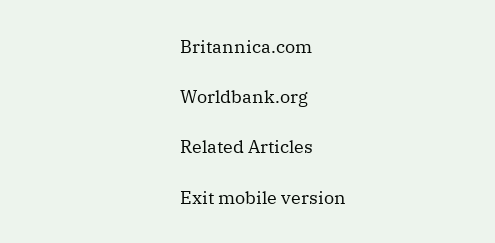Britannica.com

Worldbank.org

Related Articles

Exit mobile version